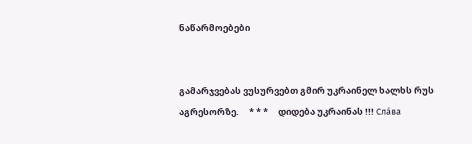ნაწარმოებები


გამარჯვებას ვუსურვებთ გმირ უკრაინელ ხალხს რუს აგრესორზე.     * * *     დიდება უკრაინას !!! Сла́ва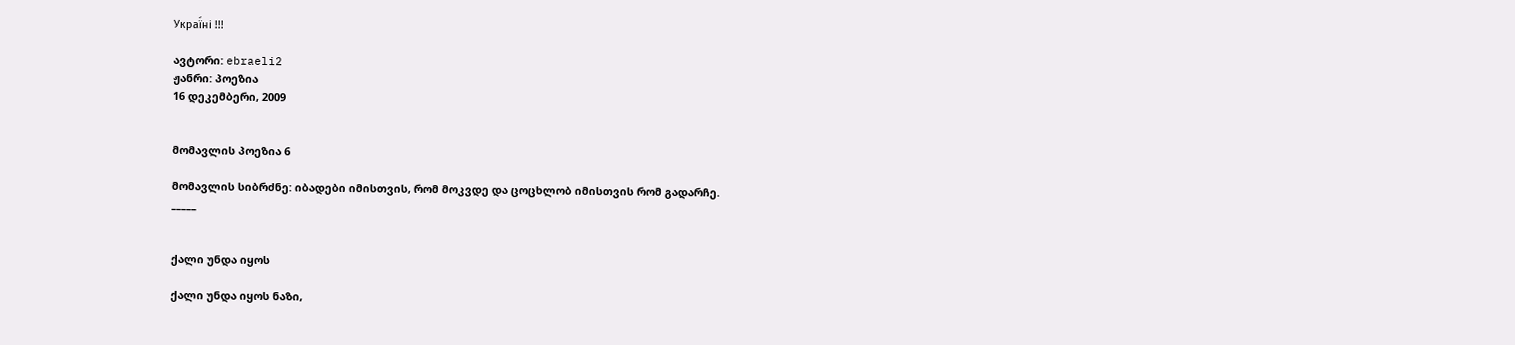Украї́ні !!!

ავტორი: ebraeli2
ჟანრი: პოეზია
16 დეკემბერი, 2009


მომავლის პოეზია 6

მომავლის სიბრძნე: იბადები იმისთვის, რომ მოკვდე და ცოცხლობ იმისთვის რომ გადარჩე.
_____


ქალი უნდა იყოს

ქალი უნდა იყოს ნაზი,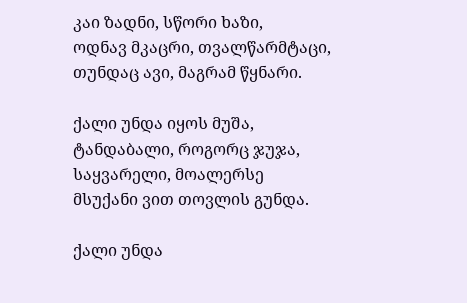კაი ზადნი, სწორი ხაზი,
ოდნავ მკაცრი, თვალწარმტაცი,
თუნდაც ავი, მაგრამ წყნარი.

ქალი უნდა იყოს მუშა,
ტანდაბალი, როგორც ჯუჯა,
საყვარელი, მოალერსე
მსუქანი ვით თოვლის გუნდა.

ქალი უნდა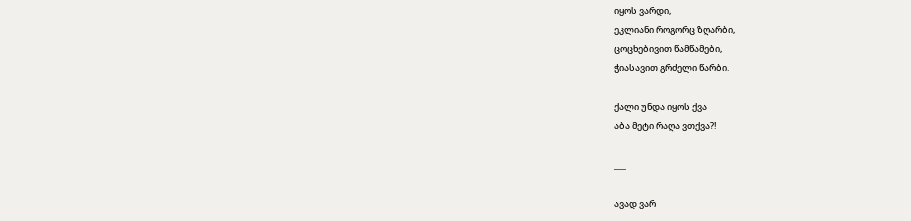იყოს ვარდი,
ეკლიანი როგორც ზღარბი,
ცოცხებივით წამწამები,
ჭიასავით გრძელი წარბი.

ქალი უნდა იყოს ქვა
აბა მეტი რაღა ვთქვა?!

___

ავად ვარ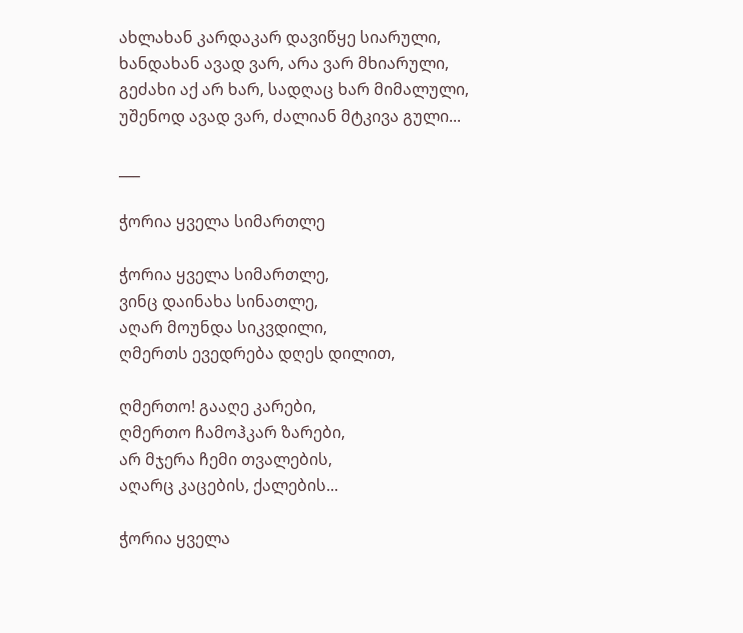ახლახან კარდაკარ დავიწყე სიარული,
ხანდახან ავად ვარ, არა ვარ მხიარული,
გეძახი აქ არ ხარ, სადღაც ხარ მიმალული,
უშენოდ ავად ვარ, ძალიან მტკივა გული...

___

ჭორია ყველა სიმართლე

ჭორია ყველა სიმართლე,
ვინც დაინახა სინათლე,
აღარ მოუნდა სიკვდილი,
ღმერთს ევედრება დღეს დილით,

ღმერთო! გააღე კარები,
ღმერთო ჩამოჰკარ ზარები,
არ მჯერა ჩემი თვალების,
აღარც კაცების, ქალების...

ჭორია ყველა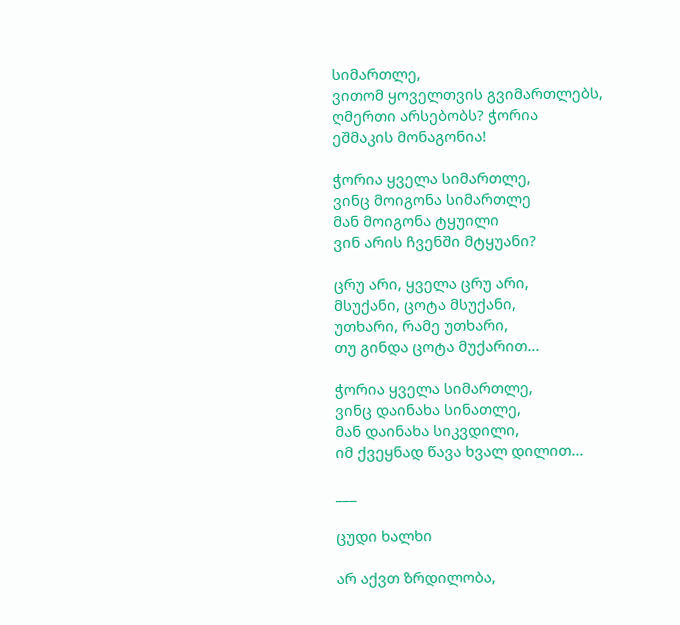სიმართლე,
ვითომ ყოველთვის გვიმართლებს,
ღმერთი არსებობს? ჭორია
ეშმაკის მონაგონია!

ჭორია ყველა სიმართლე,
ვინც მოიგონა სიმართლე
მან მოიგონა ტყუილი
ვინ არის ჩვენში მტყუანი?

ცრუ არი, ყველა ცრუ არი,
მსუქანი, ცოტა მსუქანი,
უთხარი, რამე უთხარი,
თუ გინდა ცოტა მუქარით...

ჭორია ყველა სიმართლე,
ვინც დაინახა სინათლე,
მან დაინახა სიკვდილი,
იმ ქვეყნად წავა ხვალ დილით...

___

ცუდი ხალხი

არ აქვთ ზრდილობა,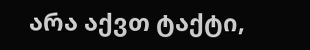არა აქვთ ტაქტი,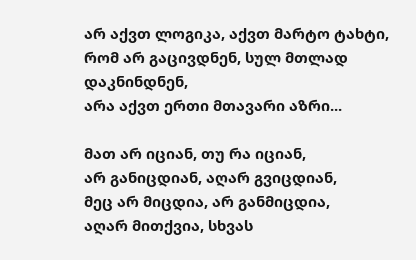არ აქვთ ლოგიკა, აქვთ მარტო ტახტი,
რომ არ გაცივდნენ, სულ მთლად დაკნინდნენ,
არა აქვთ ერთი მთავარი აზრი...

მათ არ იციან, თუ რა იციან,
არ განიცდიან, აღარ გვიცდიან,
მეც არ მიცდია, არ განმიცდია,
აღარ მითქვია, სხვას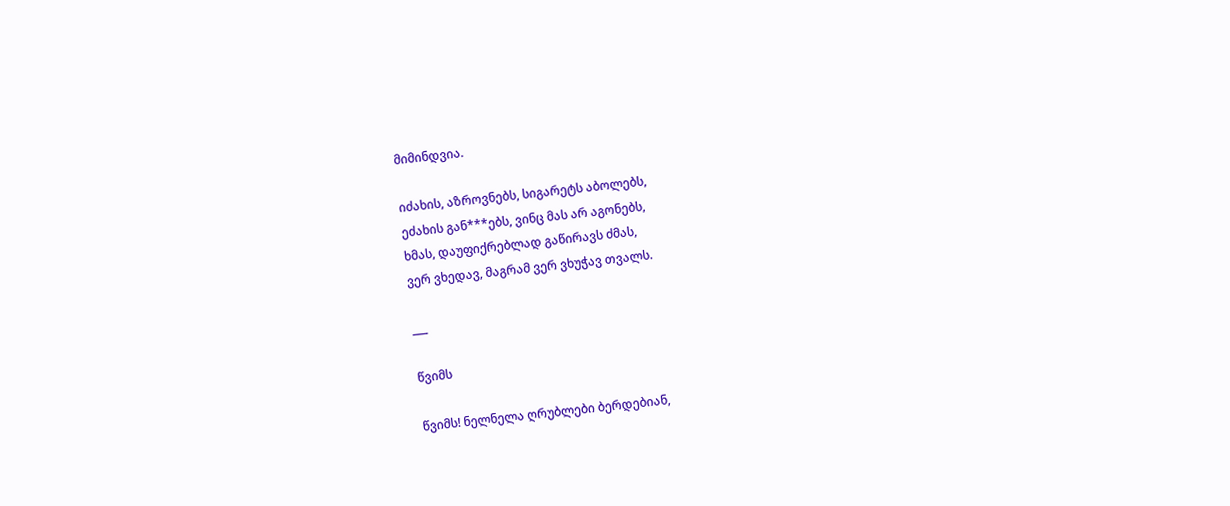მიმინდვია.

იძახის, აზროვნებს, სიგარეტს აბოლებს,
ეძახის გან***ებს, ვინც მას არ აგონებს,
ხმას, დაუფიქრებლად გაწირავს ძმას,
ვერ ვხედავ, მაგრამ ვერ ვხუჭავ თვალს.

___

წვიმს

წვიმს! ნელნელა ღრუბლები ბერდებიან,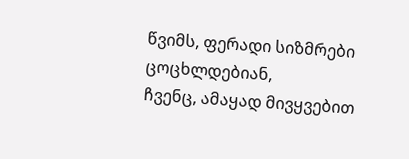წვიმს, ფერადი სიზმრები ცოცხლდებიან,
ჩვენც, ამაყად მივყვებით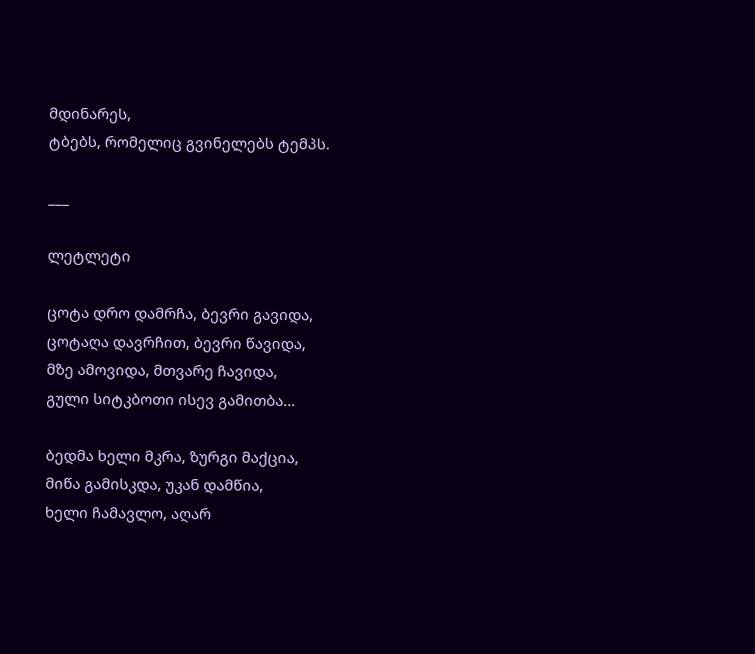მდინარეს,
ტბებს, რომელიც გვინელებს ტემპს.

___

ლეტლეტი

ცოტა დრო დამრჩა, ბევრი გავიდა,
ცოტაღა დავრჩით, ბევრი წავიდა,
მზე ამოვიდა, მთვარე ჩავიდა,
გული სიტკბოთი ისევ გამითბა...

ბედმა ხელი მკრა, ზურგი მაქცია,
მიწა გამისკდა, უკან დამწია,
ხელი ჩამავლო, აღარ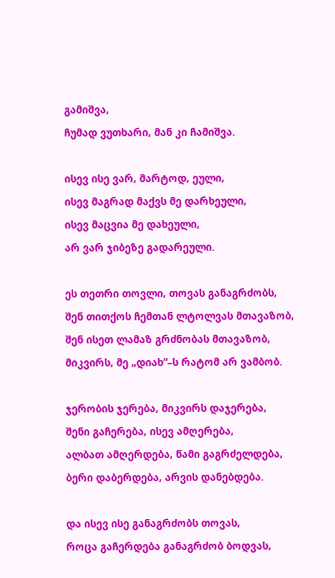გამიშვა,
ჩუმად ვუთხარი, მან კი ჩამიშვა.

ისევ ისე ვარ, მარტოდ, ეული,
ისევ მაგრად მაქვს მე დარხეული,
ისევ მაცვია მე დახეული,
არ ვარ ჯიბეზე გადარეული.

ეს თეთრი თოვლი, თოვას განაგრძობს,
შენ თითქოს ჩემთან ლტოლვას მთავაზობ,
შენ ისეთ ლამაზ გრძნობას მთავაზობ,
მიკვირს, მე „დიახ“–ს რატომ არ ვამბობ.

ჯერობის ჯერება, მიკვირს დაჯერება,
შენი გაჩერება, ისევ ამღერება,
ალბათ ამღერდება, წამი გაგრძელდება,
ბერი დაბერდება, არვის დანებდება.

და ისევ ისე განაგრძობს თოვას,
როცა გაჩერდება განაგრძობ ბოდვას,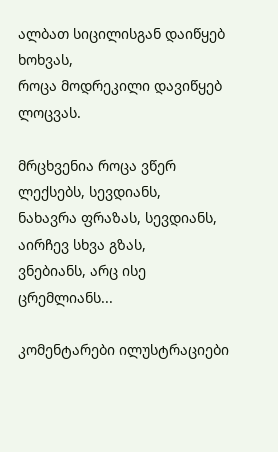ალბათ სიცილისგან დაიწყებ ხოხვას,
როცა მოდრეკილი დავიწყებ ლოცვას.

მრცხვენია როცა ვწერ ლექსებს, სევდიანს,
ნახავრა ფრაზას, სევდიანს, აირჩევ სხვა გზას,
ვნებიანს, არც ისე ცრემლიანს...

კომენტარები ილუსტრაციები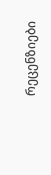რეცენზიები